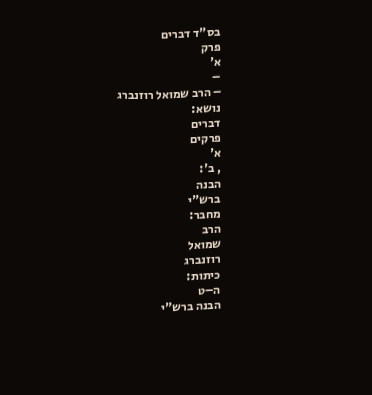בס"ד דברים
פרק
א'
–
– הרב שמואל רוזנברג
נושא:
דברים
פרקים
א'
, ב':
הבנה
ברש"י
מחבר:
הרב
שמואל
רוזנברג
כיתות:
ה–ט
הבנה ברש"י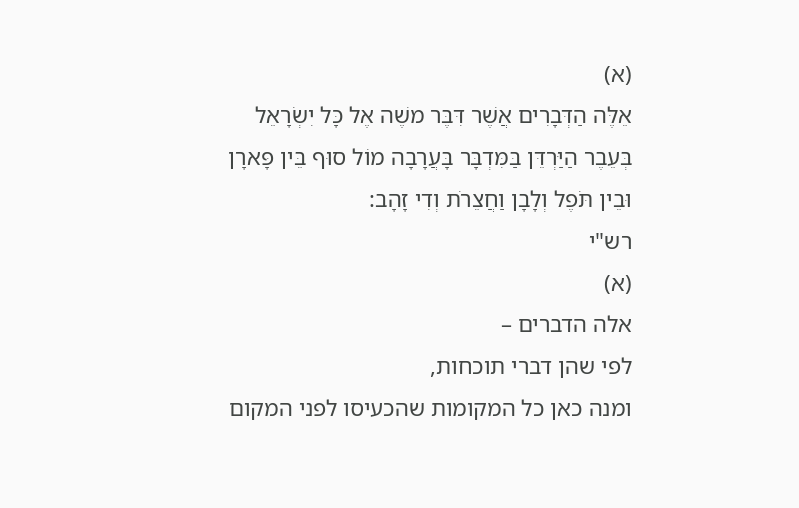(א)
אֵלֶּה הַדְּבָרִים אֲשֶׁר דִּבֶּר משֶׁה אֶל כָּל יִשְׂרָאֵל בְּעֵבֶר הַיַּרְדֵּן בַּמִּדְבָּר בָּעֲרָבָה מוֹל סוּף בֵּין פָּארָן וּבֵין תֹּפֶל וְלָבָן וַחֲצֵרֹת וְדִי זָהָב:
רש"י
(א)
אלה הדברים –
לפי שהן דברי תוכחות,
ומנה כאן כל המקומות שהכעיסו לפני המקום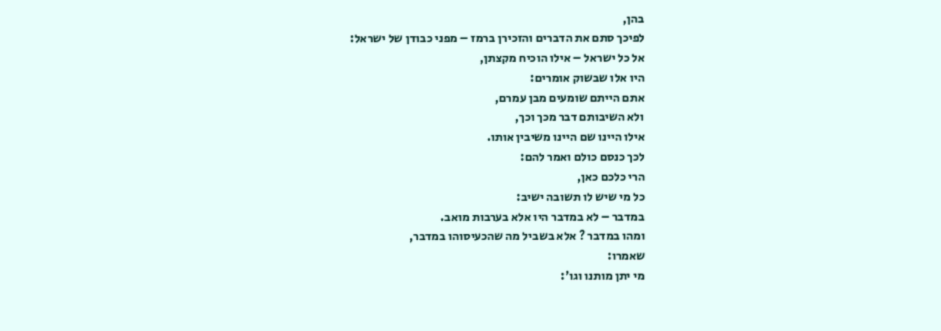בהן,
לפיכך סתם את הדברים והזכירן ברמז – מפני כבודן של ישראל:
אל כל ישראל – אילו הוכיח מקצתן,
היו אלו שבשוק אומרים:
אתם הייתם שומעים מבן עמרם,
ולא השיבותם דבר מכך וכך,
אילו היינו שם היינו משיבין אותו.
לכך כנסם כולם ואמר להם:
הרי כלכם כאן,
כל מי שיש לו תשובה ישיב:
במדבר – לא במדבר היו אלא בערבות מואב.
ומהו במדבר ? אלא בשביל מה שהכעיסוהו במדבר,
שאמרו:
מי יתן מותנו וגו':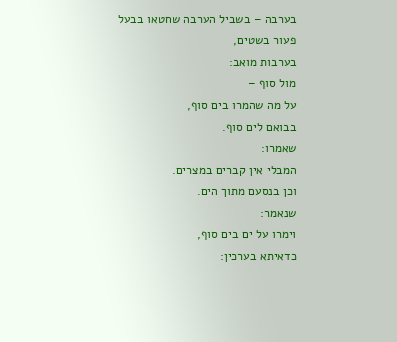בערבה – בשביל הערבה שחטאו בבעל פעור בשטים,
בערבות מואב:
מול סוף –
על מה שהמרו בים סוף,
בבואם לים סוף.
שאמרו:
המבלי אין קברים במצרים.
וכן בנסעם מתוך הים.
שנאמר:
וימרו על ים בים סוף,
כדאיתא בערכין: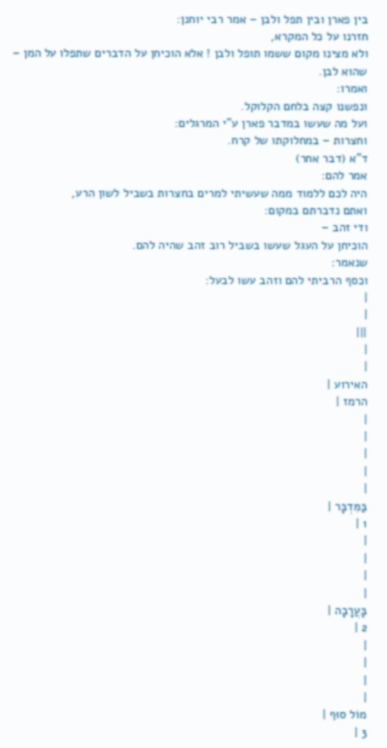בין פארן ובין תפל ולבן – אמר רבי יוחנן:
חזרנו על כל המקרא,
ולא מצינו מקום ששמו תופל ולבן ! אלא הוכיחן על הדברים שתפלו על המן – שהוא לבן.
ואמרו:
ונפשנו קצה בלחם הקלוקל.
ועל מה שעשו במדבר פארן ע"י המרגלים:
וחצרות – במחלוקתו של קרח.
ד"א (דבר אחר)
אמר להם:
היה לכם ללמוד ממה שעשיתי למרים בחצרות בשביל לשון הרע,
ואתם נדברתם במקום:
ודי זהב –
הוכיחן על העגל שעשו בשביל רוב זהב שהיה להם.
שנאמר:
וכסף הרביתי להם וזהב עשו לבעל:
|
|
|||
|
|
האירוע |
הרמז |
|
|
|
|
|
בַּמִּדְבָּר |
1 |
|
|
|
|
בָּעֲרָבָה |
2 |
|
|
|
|
מוֹל סוּף |
3 |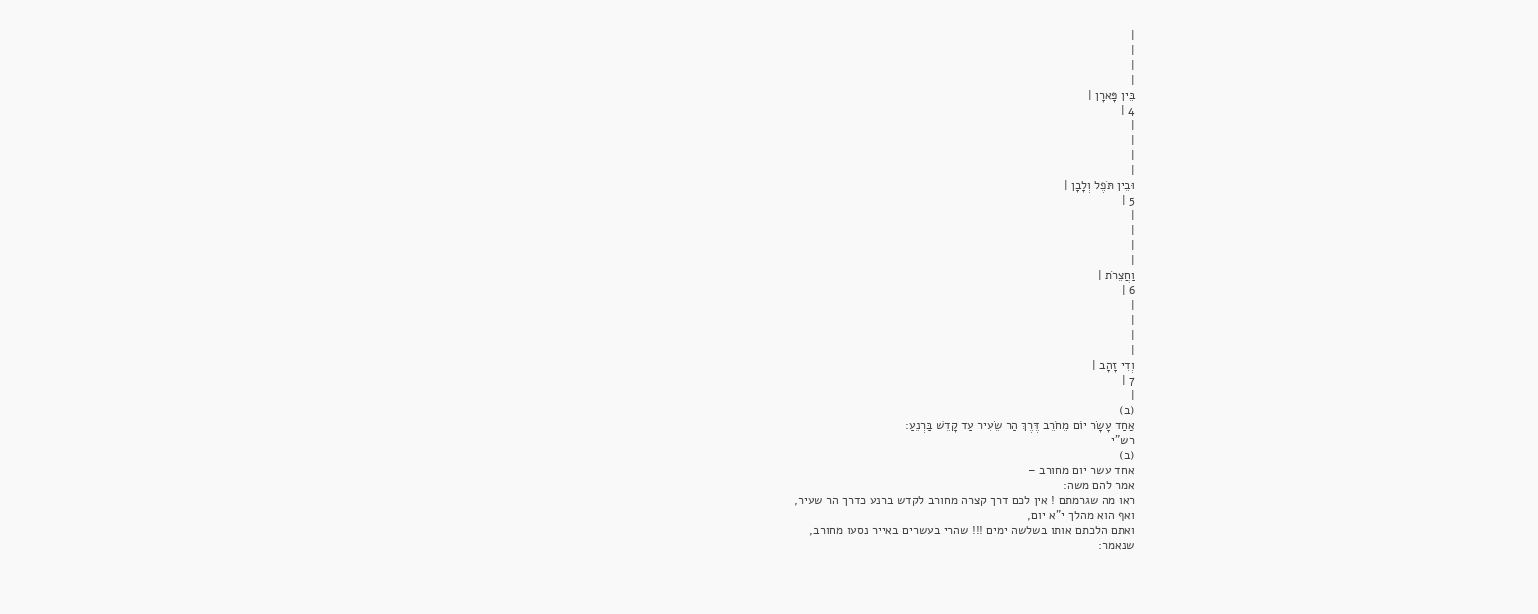|
|
|
|
בֵּין פָּארָן |
4 |
|
|
|
|
וּבֵין תֹּפֶל וְלָבָן |
5 |
|
|
|
|
וַחֲצֵרֹת |
6 |
|
|
|
|
וְדִי זָהָב |
7 |
|
(ב)
אַחַד עָשָׂר יוֹם מֵחֹרֵב דֶּרֶךְ הַר שֵׂעִיר עַד קָדֵשׁ בַּרְנֵעַ:
רש"י
(ב)
אחד עשר יום מחורב –
אמר להם משה:
ראו מה שגרמתם ! אין לכם דרך קצרה מחורב לקדש ברנע כדרך הר שעיר,
ואף הוא מהלך י"א יום,
ואתם הלכתם אותו בשלשה ימים !!! שהרי בעשרים באייר נסעו מחורב,
שנאמר: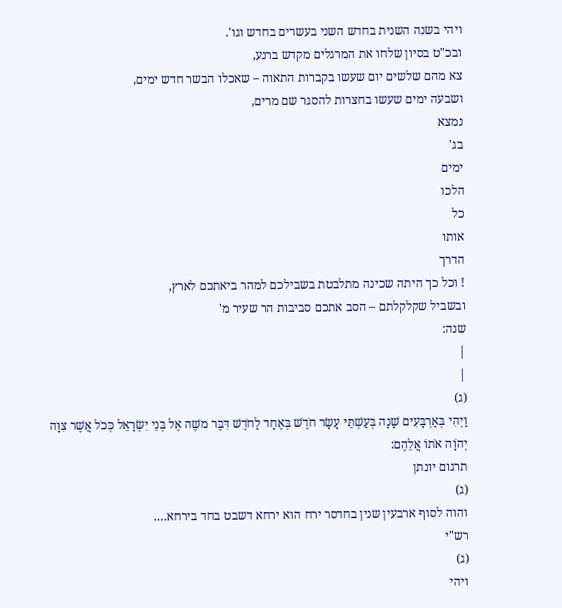ויהי בשנה השנית בחדש השני בעשרים בחדש וגו'.
ובכ"ט בסיון שלחו את המרגלים מקדש ברנע,
צא מהם שלשים יום שעשו בקברות התאוה – שאכלו הבשר חדש ימים,
ושבעה ימים שעשו בחצרות להסגר שם מרים,
נמצא
בג'
ימים
הלכו
כל
אותו
הדרך
! וכל כך היתה שכינה מתלבטת בשבילכם למהר ביאתכם לארץ,
ובשביל שקלקלתם – הסב אתכם סביבות הר שעיר מ'
שנה:
|
|
(ג)
וַיְהִי בְּאַרְבָּעִים שָׁנָה בְּעַשְׁתֵּי עָשָׂר חֹדֶשׁ בְּאֶחָד לַחֹדֶשׁ דִּבֶּר משֶׁה אֶל בְּנֵי יִשְׂרָאֵל כְּכֹל אֲשֶׁר צִוָּה יְהֹוָה אֹתוֹ אֲלֵהֶם:
תרגום יונתן
(ג)
והוה לסוף ארבעין שנין בחדסר ירח הוא ירחא דשבט בחד בירחא….
רש"י
(ג)
ויהי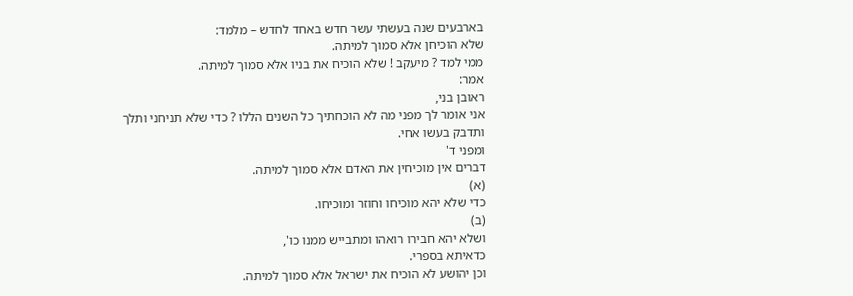בארבעים שנה בעשתי עשר חדש באחד לחדש – מלמד:
שלא הוכיחן אלא סמוך למיתה.
ממי למד ? מיעקב ! שלא הוכיח את בניו אלא סמוך למיתה.
אמר:
ראובן בני,
אני אומר לך מפני מה לא הוכחתיך כל השנים הללו ? כדי שלא תניחני ותלך ותדבק בעשו אחי.
ומפני ד'
דברים אין מוכיחין את האדם אלא סמוך למיתה.
(א)
כדי שלא יהא מוכיחו וחוזר ומוכיחו.
(ב)
ושלא יהא חבירו רואהו ומתבייש ממנו כו',
כדאיתא בספרי.
וכן יהושע לא הוכיח את ישראל אלא סמוך למיתה.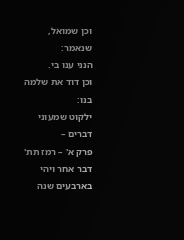וכן שמואל,
שנאמר:
הנני ענו בי.
וכן דוד את שלמה בנו:
ילקוט שמעוני דברים –
פרק א' – רמז תת'
דבר אחר ויהי בארבעים שנה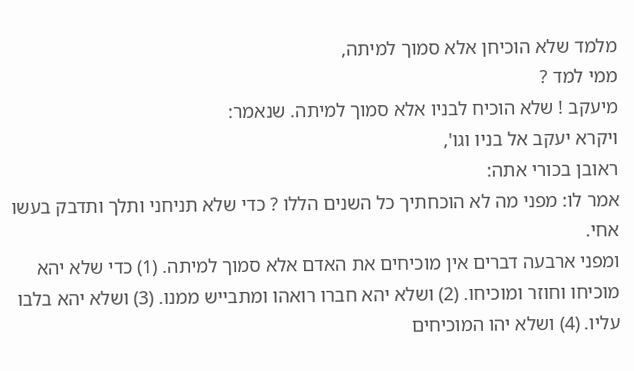מלמד שלא הוכיחן אלא סמוך למיתה,
ממי למד ?
מיעקב ! שלא הוכיח לבניו אלא סמוך למיתה. שנאמר:
ויקרא יעקב אל בניו וגו',
ראובן בכורי אתה:
אמר לו: מפני מה לא הוכחתיך כל השנים הללו ? כדי שלא תניחני ותלך ותדבק בעשו אחי.
ומפני ארבעה דברים אין מוכיחים את האדם אלא סמוך למיתה. (1) כדי שלא יהא מוכיחו וחוזר ומוכיחו. (2) ושלא יהא חברו רואהו ומתבייש ממנו. (3) ושלא יהא בלבו עליו. (4) ושלא יהו המוכיחים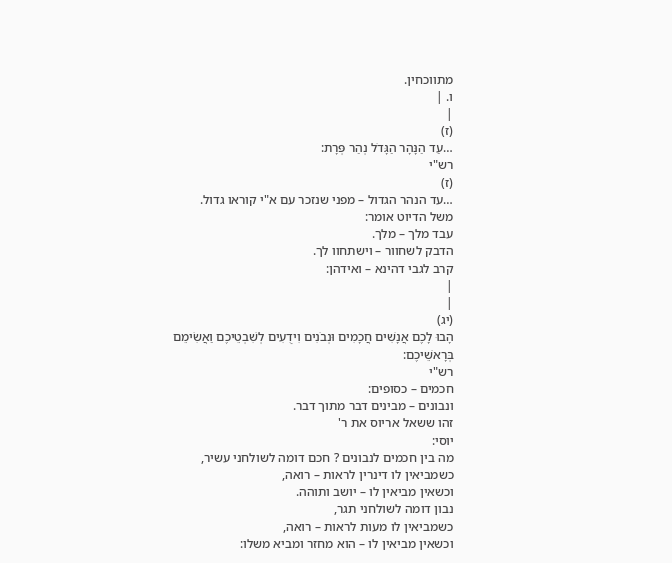מתווכחין.
ו. |
|
(ז)
…עַד הַנָּהָר הַגָּדֹל נְהַר פְּרָת:
רש"י
(ז)
…עד הנהר הגדול – מפני שנזכר עם א"י קוראו גדול.
משל הדיוט אומר:
עבד מלך – מלך.
הדבק לשחוור – וישתחוו לך.
קרב לגבי דהינא – ואידהן:
|
|
(יג)
הָבוּ לָכֶם אֲנָשִׁים חֲכָמִים וּנְבֹנִים וִידֻעִים לְשִׁבְטֵיכֶם וַאֲשִׂימֵם בְּרָאשֵׁיכֶם:
רש"י
חכמים – כסופים:
ונבונים – מבינים דבר מתוך דבר.
זהו ששאל אריוס את ר'
יוסי:
מה בין חכמים לנבונים ? חכם דומה לשולחני עשיר,
כשמביאין לו דינרין לראות – רואה,
וכשאין מביאין לו – יושב ותוהה.
נבון דומה לשולחני תגר,
כשמביאין לו מעות לראות – רואה,
וכשאין מביאין לו – הוא מחזר ומביא משלו: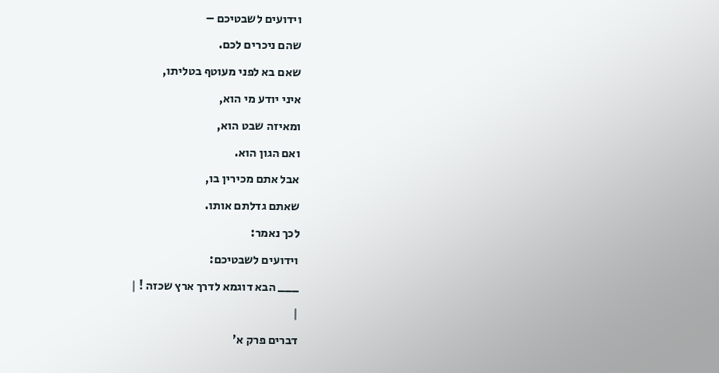וידועים לשבטיכם –
שהם ניכרים לכם.
שאם בא לפני מעוטף בטליתו,
איני יודע מי הוא,
ומאיזה שבט הוא,
ואם הגון הוא.
אבל אתם מכירין בו,
שאתם גדלתם אותו.
לכך נאמר:
וידועים לשבטיכם:
___ הבא דוגמא לדרך ארץ שכזה ! |
|
דברים פרק א'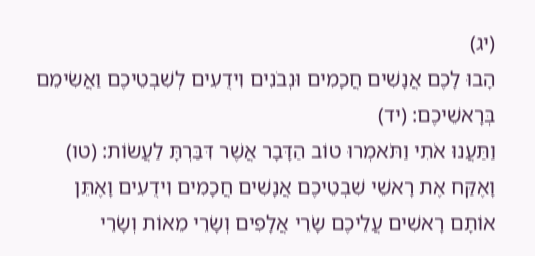(יג)
הָבוּ לָכֶם אֲנָשִׁים חֲכָמִים וּנְבֹנִים וִידֻעִים לְשִׁבְטֵיכֶם וַאֲשִׂימֵם בְּרָאשֵׁיכֶם: (יד)
וַתַּעֲנוּ אֹתִי וַתֹּאמְרוּ טוֹב הַדָּבָר אֲשֶׁר דִּבַּרְתָּ לַעֲשׂוֹת: (טו)
וָאֶקַּח אֶת רָאשֵׁי שִׁבְטֵיכֶם אֲנָשִׁים חֲכָמִים וִידֻעִים וָאֶתֵּן אוֹתָם רָאשִׁים עֲלֵיכֶם שָׂרֵי אֲלָפִים וְשָׂרֵי מֵאוֹת וְשָׂרֵי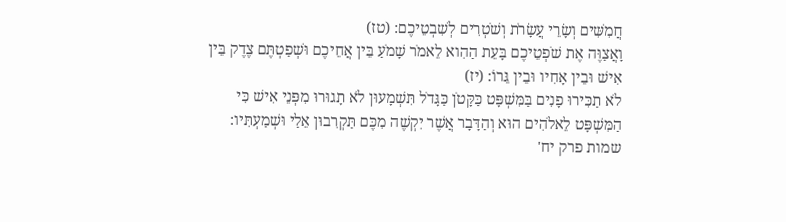חֲמִשִּׁים וְשָׂרֵי עֲשָׂרֹת וְשֹׁטְרִים לְשִׁבְטֵיכֶם: (טז)
וָאֲצַוֶּה אֶת שֹׁפְטֵיכֶם בָּעֵת הַהִוא לֵאמֹר שָׁמֹעַ בֵּין אֲחֵיכֶם וּשְׁפַטְתֶּם צֶדֶק בֵּין אִישׁ וּבֵין אָחִיו וּבֵין גֵּרוֹ: (יז)
לֹא תַכִּירוּ פָנִים בַּמִּשְׁפָּט כַּקָּטֹן כַּגָּדֹל תִּשְׁמָעוּן לֹא תָגוּרוּ מִפְּנֵי אִישׁ כִּי הַמִּשְׁפָּט לֵאלֹהִים הוּא וְהַדָּבָר אֲשֶׁר יִקְשֶׁה מִכֶּם תַּקְרִבוּן אֵלַי וּשְׁמַעְתִּיו:
שמות פרק יח'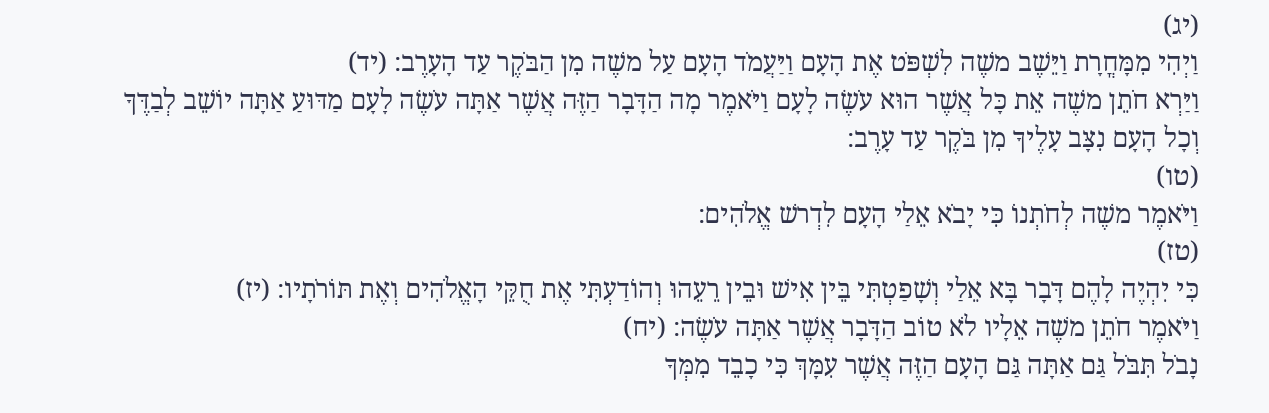(יג)
וַיְהִי מִמָּחֳרָת וַיֵּשֶׁב משֶׁה לִשְׁפֹּט אֶת הָעָם וַיַּעֲמֹד הָעָם עַל משֶׁה מִן הַבֹּקֶר עַד הָעָרֶב: (יד)
וַיַּרְא חֹתֵן משֶׁה אֵת כָּל אֲשֶׁר הוּא עֹשֶׂה לָעָם וַיֹּאמֶר מָה הַדָּבָר הַזֶּה אֲשֶׁר אַתָּה עֹשֶׂה לָעָם מַדּוּעַ אַתָּה יוֹשֵׁב לְבַדֶּךָ וְכָל הָעָם נִצָּב עָלֶיךָ מִן בֹּקֶר עַד עָרֶב:
(טו)
וַיֹּאמֶר משֶׁה לְחֹתְנוֹ כִּי יָבֹא אֵלַי הָעָם לִדְרשׁ אֱלֹהִים:
(טז)
כִּי יִהְיֶה לָהֶם דָּבָר בָּא אֵלַי וְשָׁפַטְתִּי בֵּין אִישׁ וּבֵין רֵעֵהוּ וְהוֹדַעְתִּי אֶת חֻקֵּי הָאֱלֹהִים וְאֶת תּוֹרֹתָיו: (יז)
וַיֹּאמֶר חֹתֵן משֶׁה אֵלָיו לֹא טוֹב הַדָּבָר אֲשֶׁר אַתָּה עֹשֶׂה: (יח)
נָבֹל תִּבֹּל גַּם אַתָּה גַּם הָעָם הַזֶּה אֲשֶׁר עִמָּךְ כִּי כָבֵד מִמְּךָ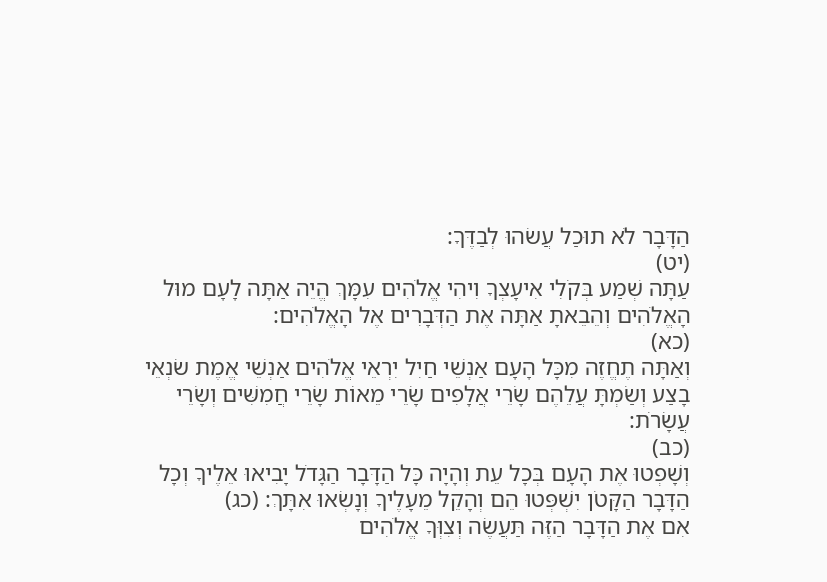הַדָּבָר לֹא תוּכַל עֲשׂהוּ לְבַדֶּךָ:
(יט)
עַתָּה שְׁמַע בְּקֹלִי אִיעָצְךָ וִיהִי אֱלֹהִים עִמָּךְ הֱיֵה אַתָּה לָעָם מוּל הָאֱלֹהִים וְהֵבֵאתָ אַתָּה אֶת הַדְּבָרִים אֶל הָאֱלֹהִים:
(כא)
וְאַתָּה תֶחֱזֶה מִכָּל הָעָם אַנְשֵׁי חַיִל יִרְאֵי אֱלֹהִים אַנְשֵׁי אֱמֶת שׂנְאֵי בָצַע וְשַׂמְתָּ עֲלֵהֶם שָׂרֵי אֲלָפִים שָׂרֵי מֵאוֹת שָׂרֵי חֲמִשִּׁים וְשָׂרֵי עֲשָׂרֹת:
(כב)
וְשָׁפְטוּ אֶת הָעָם בְּכָל עֵת וְהָיָה כָּל הַדָּבָר הַגָּדֹל יָבִיאוּ אֵלֶיךָ וְכָל הַדָּבָר הַקָּטֹן יִשְׁפְּטוּ הֵם וְהָקֵל מֵעָלֶיךָ וְנָשְׂאוּ אִתָּךְ: (כג)
אִם אֶת הַדָּבָר הַזֶּה תַּעֲשֶׂה וְצִוְּךָ אֱלֹהִים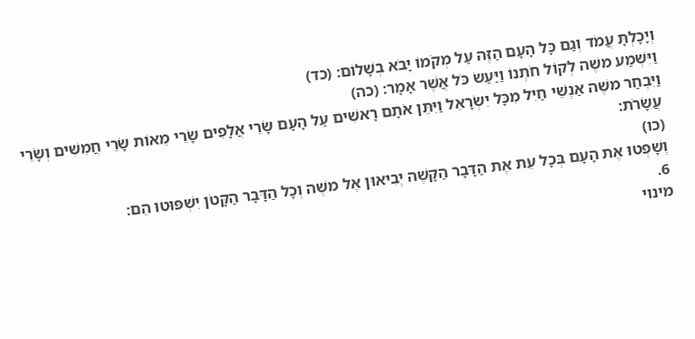וְיָכָלְתָּ עֲמֹד וְגַם כָּל הָעָם הַזֶּה עַל מְקֹמוֹ יָבֹא בְשָׁלוֹם: (כד)
וַיִּשְׁמַע משֶׁה לְקוֹל חֹתְנוֹ וַיַּעַשׂ כֹּל אֲשֶׁר אָמָר: (כה)
וַיִּבְחַר משֶׁה אַנְשֵׁי חַיִל מִכָּל יִשְׂרָאֵל וַיִּתֵּן אֹתָם רָאשִׁים עַל הָעָם שָׂרֵי אֲלָפִים שָׂרֵי מֵאוֹת שָׂרֵי חֲמִשִּׁים וְשָׂרֵי עֲשָׂרֹת:
(כו)
וְשָׁפְטוּ אֶת הָעָם בְּכָל עֵת אֶת הַדָּבָר הַקָּשֶׁה יְבִיאוּן אֶל משֶׁה וְכָל הַדָּבָר הַקָּטֹן יִשְׁפּוּטוּ הֵם:
6.
מינוי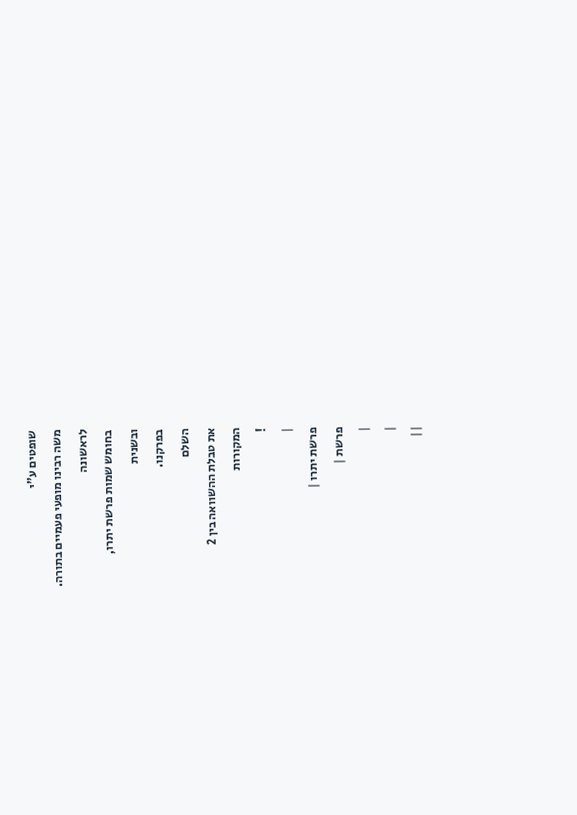שופטים ע"י
משה רבינו מופעי פעמיים בתורה.
לראשונה
בחומש שמות פרשת יתרו,
ובשנית
בפרקנו.
השלם
את טבלת ההשוואה בין 2
המקורות
!
|
פרשת יתרו |
פרשת |
|
|
||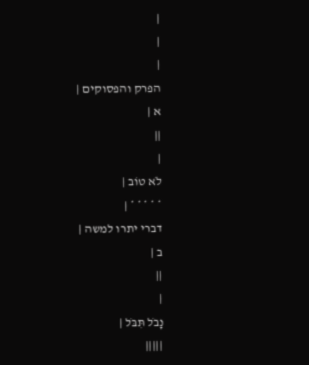|
|
|
הפרק והפסוקים |
א |
||
|
לֹא טוֹב |
* * * * * |
דברי יתרו למשה |
ב |
||
|
נָבֹל תִּבֹּל |
|||||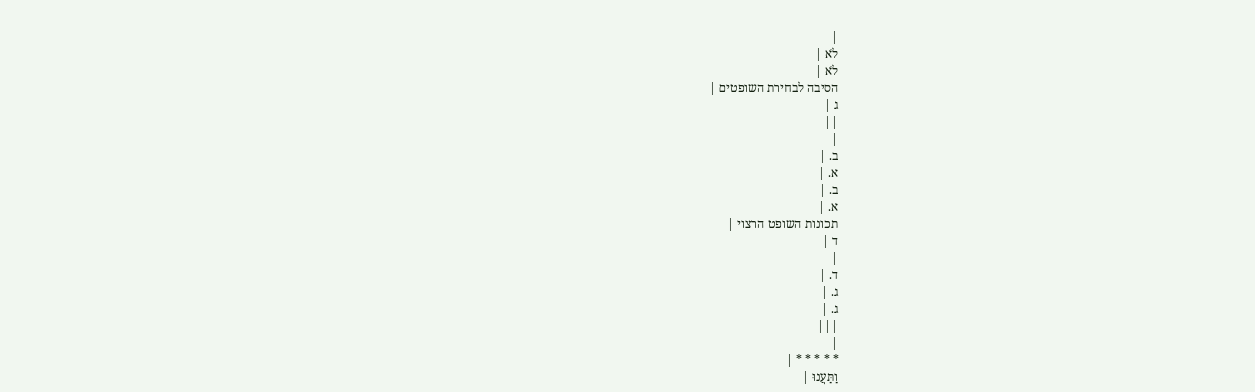|
לֹא |
לֹא |
הסיבה לבחירת השופטים |
ג |
||
|
ב. |
א. |
ב. |
א. |
תכונות השופט הרצוי |
ד |
|
ד. |
ג. |
ג. |
|||
|
* * * * * |
וַתַּעֲנוּ |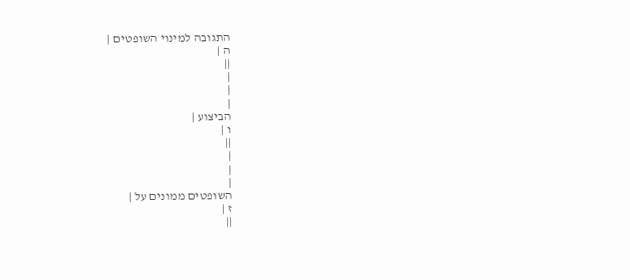התגובה למינוי השופטים |
ה |
||
|
|
|
הביצוע |
ו |
||
|
|
|
השופטים ממונים על |
ז |
||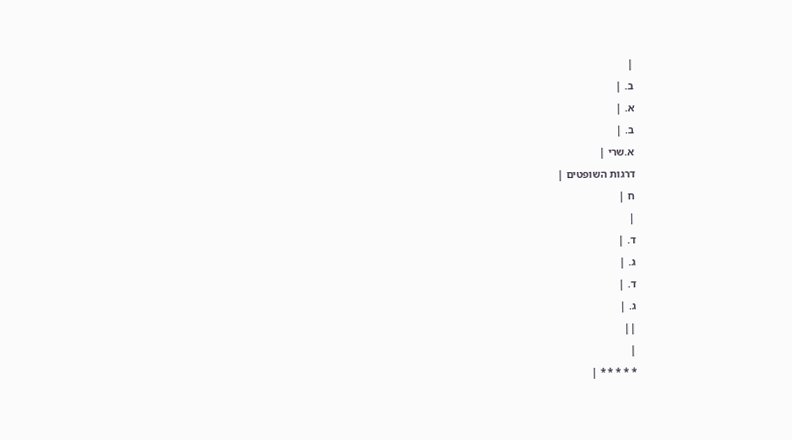|
ב. |
א. |
ב. |
א.שרי |
דרגות השופטים |
ח |
|
ד. |
ג. |
ד. |
ג. |
||
|
* * * * * |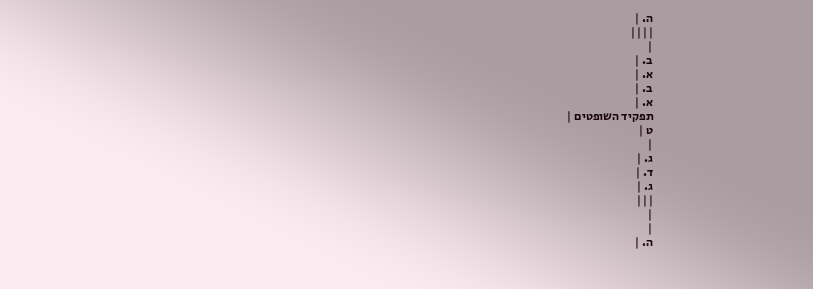ה. |
||||
|
ב. |
א. |
ב. |
א. |
תפקיד השופטים |
ט |
|
ג. |
ד. |
ג. |
|||
|
|
ה. |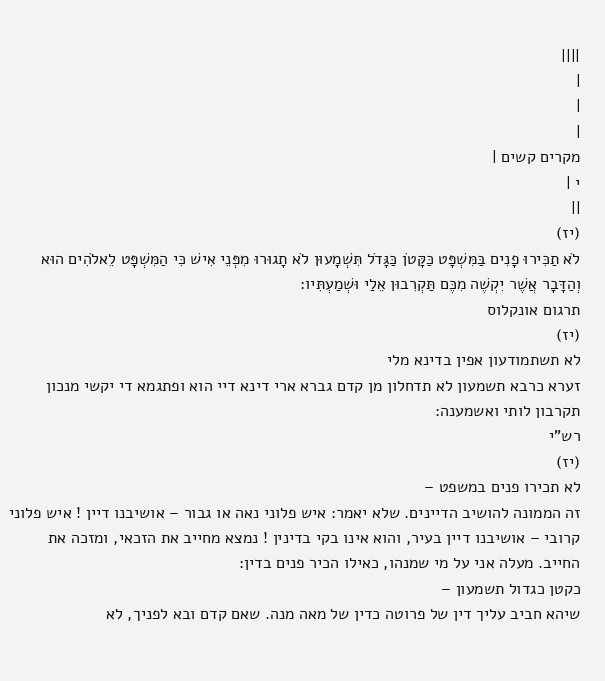||||
|
|
|
מקרים קשים |
י |
||
(יז)
לֹא תַכִּירוּ פָנִים בַּמִּשְׁפָּט כַּקָּטֹן כַּגָּדֹל תִּשְׁמָעוּן לֹא תָגוּרוּ מִפְּנֵי אִישׁ כִּי הַמִּשְׁפָּט לֵאלֹהִים הוּא וְהַדָּבָר אֲשֶׁר יִקְשֶׁה מִכֶּם תַּקְרִבוּן אֵלַי וּשְׁמַעְתִּיו:
תרגום אונקלוס
(יז)
לא תשתמודעון אפין בדינא מלי
זערא כרבא תשמעון לא תדחלון מן קדם גברא ארי דינא דיי הוא ופתגמא די יקשי מנכון תקרבון לותי ואשמענה:
רש"י
(יז)
לא תכירו פנים במשפט –
זה הממונה להושיב הדיינים. שלא יאמר: איש פלוני נאה או גבור – אושיבנו דיין ! איש פלוני קרובי – אושיבנו דיין בעיר, והוא אינו בקי בדינין ! נמצא מחייב את הזכאי, ומזכה את החייב. מעלה אני על מי שמנהו, כאילו הכיר פנים בדין:
כקטן כגדול תשמעון –
שיהא חביב עליך דין של פרוטה כדין של מאה מנה. שאם קדם ובא לפניך, לא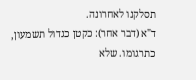תסלקנו לאחרונה.
ד"א (דבר אחר): כקטן כגדול תשמעון, כתרגומו. שלא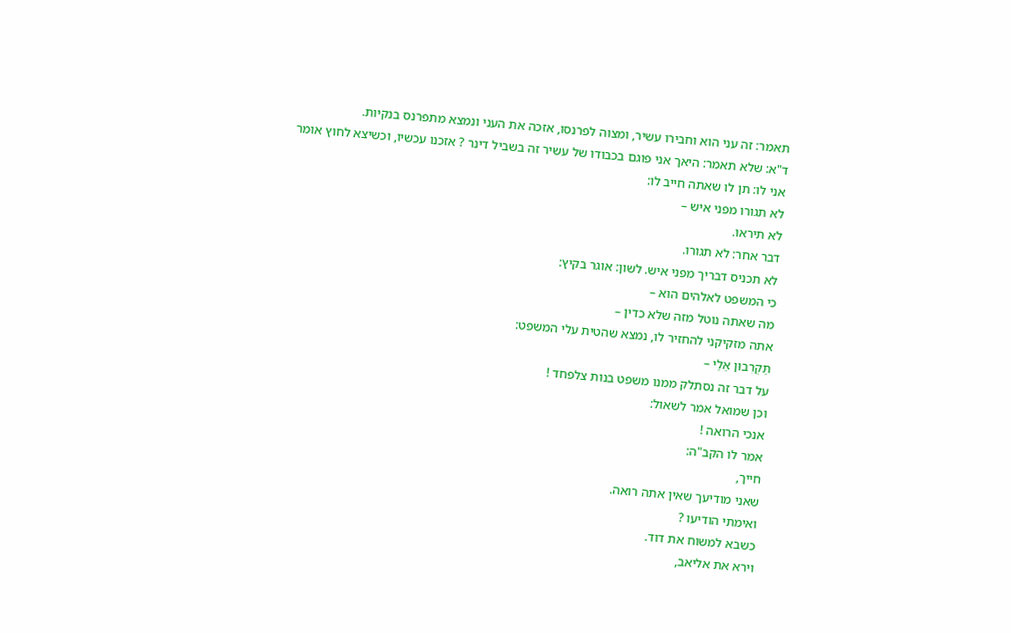תאמר: זה עני הוא וחבירו עשיר, ומצוה לפרנסו, אזכה את העני ונמצא מתפרנס בנקיות.
ד"א: שלא תאמר: היאך אני פוגם בכבודו של עשיר זה בשביל דינר ? אזכנו עכשיו, וכשיצא לחוץ אומר אני לו: תן לו שאתה חייב לו:
לא תגורו מפני איש –
לא תיראו.
דבר אחר: לא תגורו.
לא תכניס דבריך מפני איש. לשון: אוגר בקיץ:
כי המשפט לאלהים הוא –
מה שאתה נוטל מזה שלא כדין –
אתה מזקיקני להחזיר לו, נמצא שהטית עלי המשפט:
תַּקְרִבוּן אֵלַי –
על דבר זה נסתלק ממנו משפט בנות צלפחד !
וכן שמואל אמר לשאול:
אנכי הרואה !
אמר לו הקב"ה:
חייך,
שאני מודיעך שאין אתה רואה.
ואימתי הודיעו ?
כשבא למשוח את דוד.
וירא את אליאב,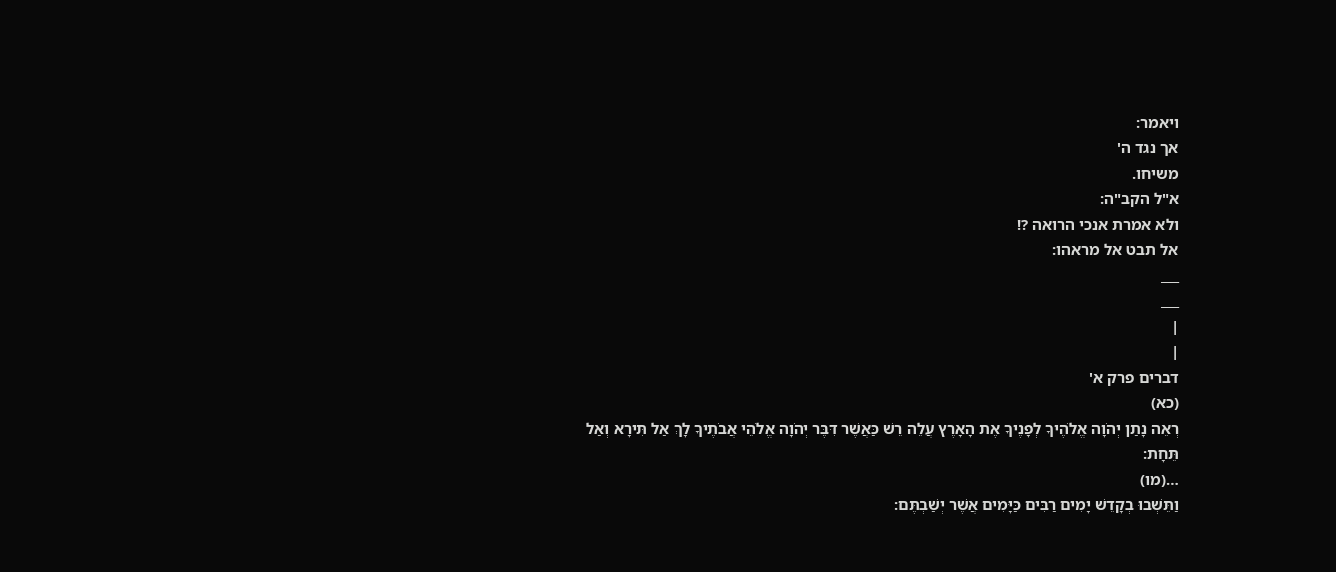ויאמר:
אך נגד ה'
משיחו.
א"ל הקב"ה:
ולא אמרת אנכי הרואה ?!
אל תבט אל מראהו:
___
___
|
|
דברים פרק א'
(כא)
רְאֵה נָתַן יְהֹוָה אֱלֹהֶיךָ לְפָנֶיךָ אֶת הָאָרֶץ עֲלֵה רֵשׁ כַּאֲשֶׁר דִּבֶּר יְהֹוָה אֱלֹהֵי אֲבֹתֶיךָ לָךְ אַל תִּירָא וְאַל תֵּחָת:
…(מו)
וַתֵּשְׁבוּ בְקָדֵשׁ יָמִים רַבִּים כַּיָּמִים אֲשֶׁר יְשַׁבְתֶּם: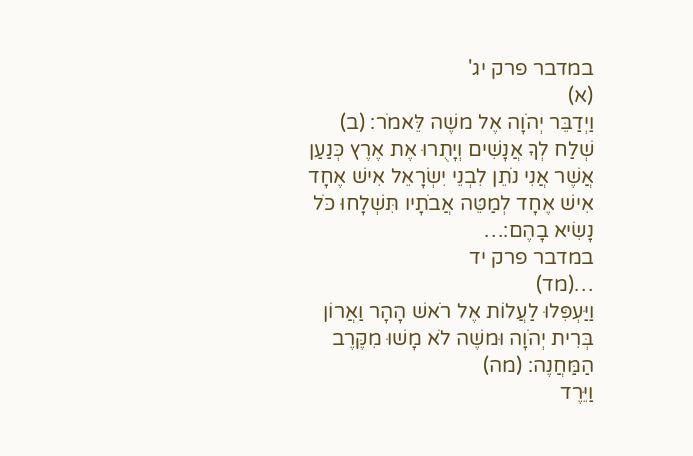במדבר פרק יג'
(א)
וַיְדַבֵּר יְהֹוָה אֶל משֶׁה לֵּאמֹר: (ב)
שְׁלַח לְךָ אֲנָשִׁים וְיָתֻרוּ אֶת אֶרֶץ כְּנַעַן אֲשֶׁר אֲנִי נֹתֵן לִבְנֵי יִשְׂרָאֵל אִישׁ אֶחָד אִישׁ אֶחָד לְמַטֵּה אֲבֹתָיו תִּשְׁלָחוּ כֹּל נָשִׂיא בָהֶם:…
במדבר פרק יד
…(מד)
וַיַּעְפִּלוּ לַעֲלוֹת אֶל רֹאשׁ הָהָר וַאֲרוֹן בְּרִית יְהֹוָה וּמשֶׁה לֹא מָשׁוּ מִקֶּרֶב הַמַּחֲנֶה: (מה)
וַיֵּרֶד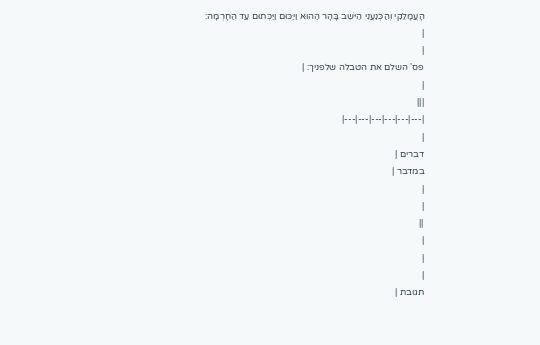הָעֲמָלֵקִי וְהַכְּנַעֲנִי הַיּשֵׁב בָּהָר הַהוּא וַיַּכּוּם וַיַּכְּתוּם עַד הַחָרְמָה:
|
|
פס' השלם את הטבלה שלפניך: |
|
|||
|---|---|---|---|---|---|
|
דברים |
במדבר |
|
|
||
|
|
|
תגובת |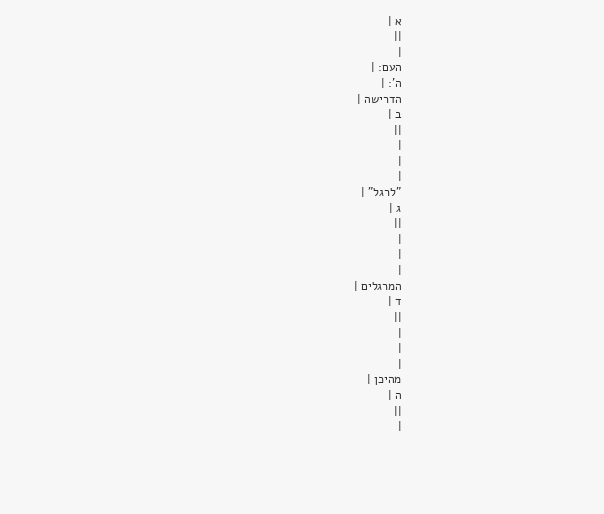א |
||
|
העם: |
ה': |
הדרישה |
ב |
||
|
|
|
"לרגל" |
ג |
||
|
|
|
המרגלים |
ד |
||
|
|
|
מהיכן |
ה |
||
|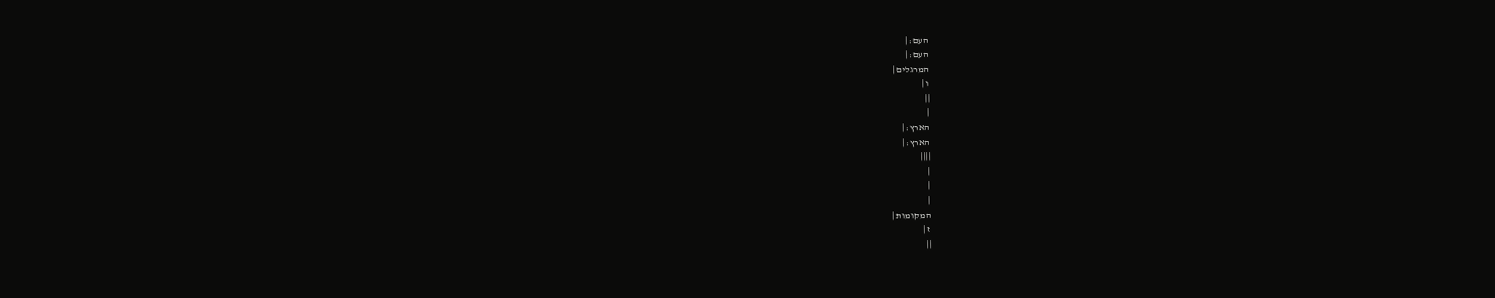העם: |
העם: |
המרגלים |
ו |
||
|
הארץ: |
הארץ: |
||||
|
|
|
המקומות |
ז |
||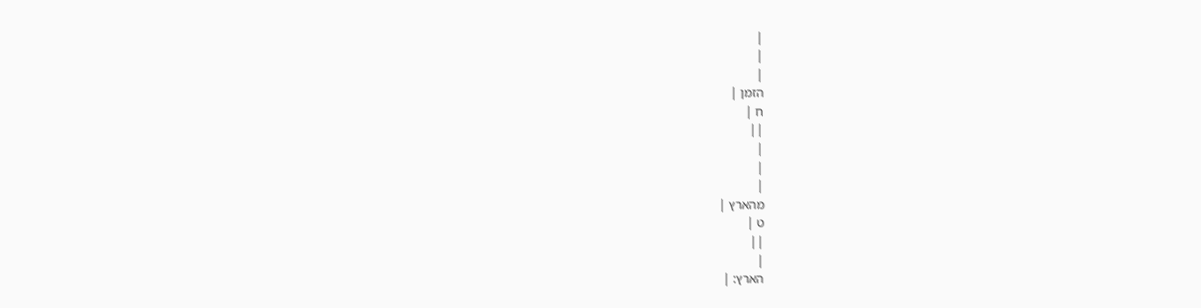|
|
|
הזמן |
ח |
||
|
|
|
מהארץ |
ט |
||
|
הארץ: |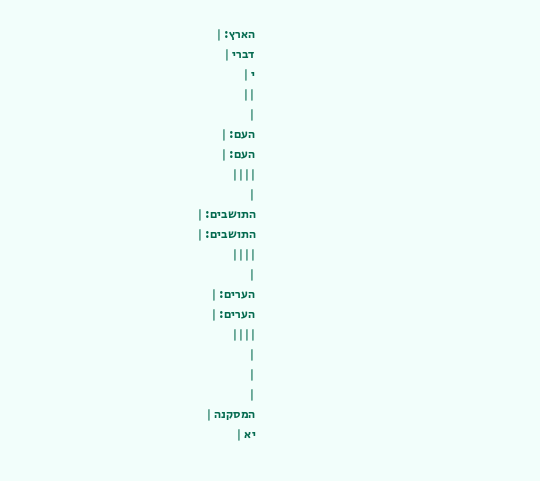הארץ: |
דברי |
י |
||
|
העם: |
העם: |
||||
|
התושבים: |
התושבים: |
||||
|
הערים: |
הערים: |
||||
|
|
|
המסקנה |
יא |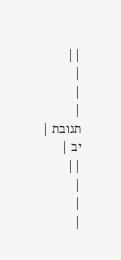||
|
|
|
תגובת |
יב |
||
|
|
|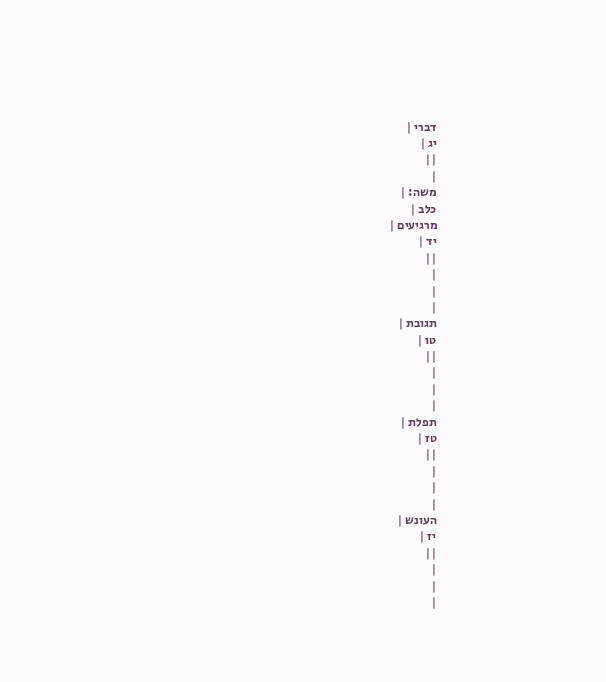דברי |
יג |
||
|
משה: |
כלב |
מרגיעים |
יד |
||
|
|
|
תגובת |
טו |
||
|
|
|
תפלת |
טז |
||
|
|
|
העונש |
יז |
||
|
|
|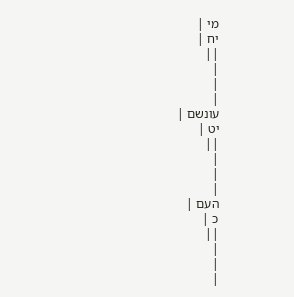מי |
יח |
||
|
|
|
עונשם |
יט |
||
|
|
|
העם |
כ |
||
|
|
|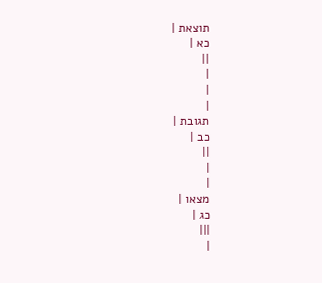תוצאת |
כא |
||
|
|
|
תגובת |
כב |
||
|
|
מצאו |
כג |
|||
|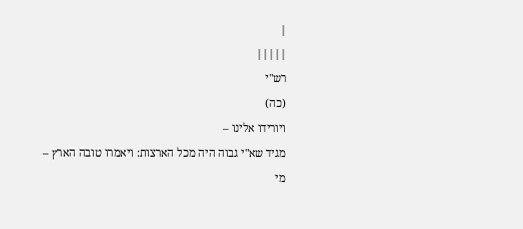|
|||||
רש"י
(כה)
ויורידו אלינו –
מגיד שא"י גבוה היה מכל הארצות: ויאמרו טובה הארץ –
מי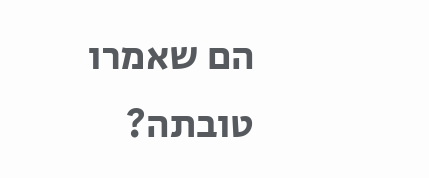הם שאמרו טובתה?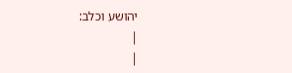יהושע וכלב:
|
|